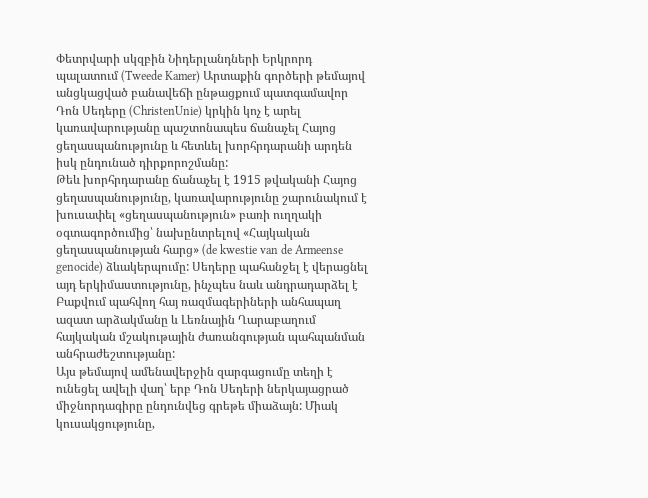Փետրվարի սկզբին Նիդերլանդների Երկրորդ պալատում (Tweede Kamer) Արտաքին գործերի թեմայով անցկացված բանավեճի ընթացքում պատգամավոր Դոն Սեդերը (ChristenUnie) կրկին կոչ է արել կառավարությանը պաշտոնապես ճանաչել Հայոց ցեղասպանությունը և հետևել խորհրդարանի արդեն իսկ ընդունած դիրքորոշմանը:
Թեև խորհրդարանը ճանաչել է 1915 թվականի Հայոց ցեղասպանությունը, կառավարությունը շարունակում է խուսափել «ցեղասպանություն» բառի ուղղակի օգտագործումից՝ նախընտրելով «Հայկական ցեղասպանության հարց» (de kwestie van de Armeense genocide) ձևակերպումը: Սեդերը պահանջել է վերացնել այդ երկիմաստությունը, ինչպես նաև անդրադարձել է Բաքվում պահվող հայ ռազմագերիների անհապաղ ազատ արձակմանը և Լեռնային Ղարաբաղում հայկական մշակութային ժառանգության պահպանման անհրաժեշտությանը:
Այս թեմայով ամենավերջին զարգացումը տեղի է ունեցել ավելի վաղ՝ երբ Դոն Սեդերի ներկայացրած միջնորդագիրը ընդունվեց գրեթե միաձայն: Միակ կուսակցությունը,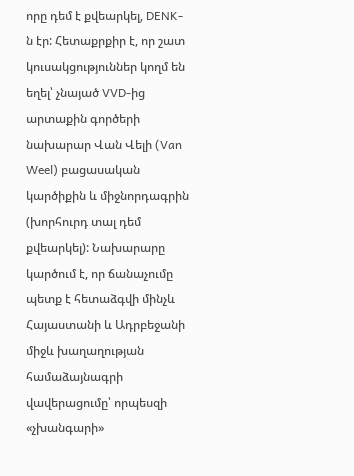որը դեմ է քվեարկել, DENK-ն էր: Հետաքրքիր է, որ շատ կուսակցություններ կողմ են եղել՝ չնայած VVD-ից արտաքին գործերի նախարար Վան Վելի (Van Weel) բացասական կարծիքին և միջնորդագրին (խորհուրդ տալ դեմ քվեարկել): Նախարարը կարծում է, որ ճանաչումը պետք է հետաձգվի մինչև Հայաստանի և Ադրբեջանի միջև խաղաղության համաձայնագրի վավերացումը՝ որպեսզի «չխանգարի»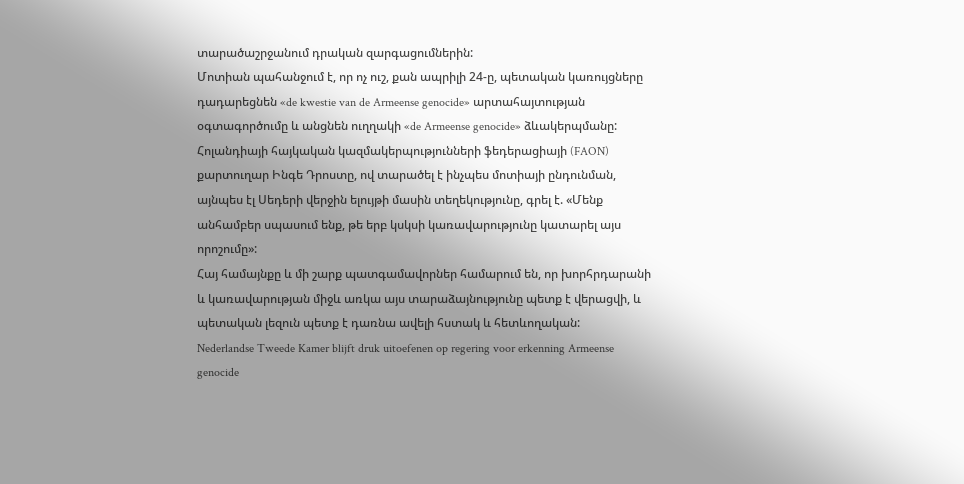տարածաշրջանում դրական զարգացումներին:
Մոտիան պահանջում է, որ ոչ ուշ, քան ապրիլի 24-ը, պետական կառույցները դադարեցնեն «de kwestie van de Armeense genocide» արտահայտության օգտագործումը և անցնեն ուղղակի «de Armeense genocide» ձևակերպմանը:
Հոլանդիայի հայկական կազմակերպությունների ֆեդերացիայի (FAON) քարտուղար Ինգե Դրոստը, ով տարածել է ինչպես մոտիայի ընդունման, այնպես էլ Սեդերի վերջին ելույթի մասին տեղեկությունը, գրել է. «Մենք անհամբեր սպասում ենք, թե երբ կսկսի կառավարությունը կատարել այս որոշումը»:
Հայ համայնքը և մի շարք պատգամավորներ համարում են, որ խորհրդարանի և կառավարության միջև առկա այս տարաձայնությունը պետք է վերացվի, և պետական լեզուն պետք է դառնա ավելի հստակ և հետևողական:
Nederlandse Tweede Kamer blijft druk uitoefenen op regering voor erkenning Armeense genocide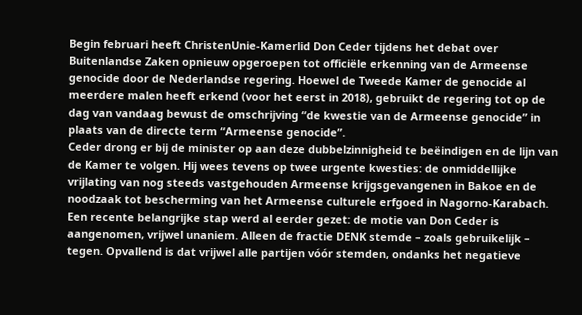Begin februari heeft ChristenUnie-Kamerlid Don Ceder tijdens het debat over Buitenlandse Zaken opnieuw opgeroepen tot officiële erkenning van de Armeense genocide door de Nederlandse regering. Hoewel de Tweede Kamer de genocide al meerdere malen heeft erkend (voor het eerst in 2018), gebruikt de regering tot op de dag van vandaag bewust de omschrijving “de kwestie van de Armeense genocide” in plaats van de directe term “Armeense genocide”.
Ceder drong er bij de minister op aan deze dubbelzinnigheid te beëindigen en de lijn van de Kamer te volgen. Hij wees tevens op twee urgente kwesties: de onmiddellijke vrijlating van nog steeds vastgehouden Armeense krijgsgevangenen in Bakoe en de noodzaak tot bescherming van het Armeense culturele erfgoed in Nagorno-Karabach.
Een recente belangrijke stap werd al eerder gezet: de motie van Don Ceder is aangenomen, vrijwel unaniem. Alleen de fractie DENK stemde – zoals gebruikelijk – tegen. Opvallend is dat vrijwel alle partijen vóór stemden, ondanks het negatieve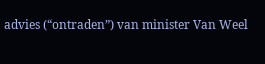advies (“ontraden”) van minister Van Weel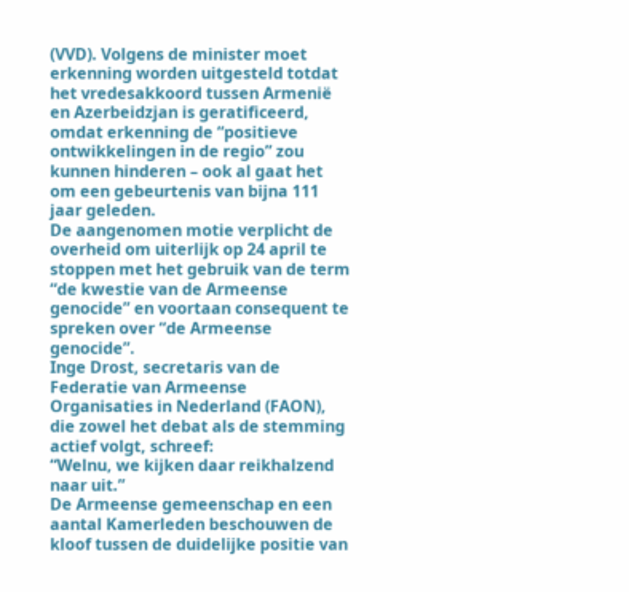(VVD). Volgens de minister moet erkenning worden uitgesteld totdat het vredesakkoord tussen Armenië en Azerbeidzjan is geratificeerd, omdat erkenning de “positieve ontwikkelingen in de regio” zou kunnen hinderen – ook al gaat het om een gebeurtenis van bijna 111 jaar geleden.
De aangenomen motie verplicht de overheid om uiterlijk op 24 april te stoppen met het gebruik van de term “de kwestie van de Armeense genocide” en voortaan consequent te spreken over “de Armeense genocide”.
Inge Drost, secretaris van de Federatie van Armeense Organisaties in Nederland (FAON), die zowel het debat als de stemming actief volgt, schreef:
“Welnu, we kijken daar reikhalzend naar uit.”
De Armeense gemeenschap en een aantal Kamerleden beschouwen de kloof tussen de duidelijke positie van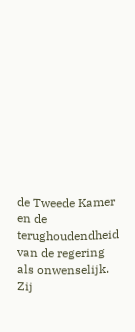de Tweede Kamer en de terughoudendheid van de regering als onwenselijk. Zij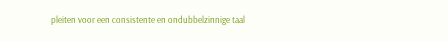pleiten voor een consistente en ondubbelzinnige taal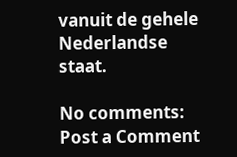vanuit de gehele Nederlandse staat.

No comments:
Post a Comment